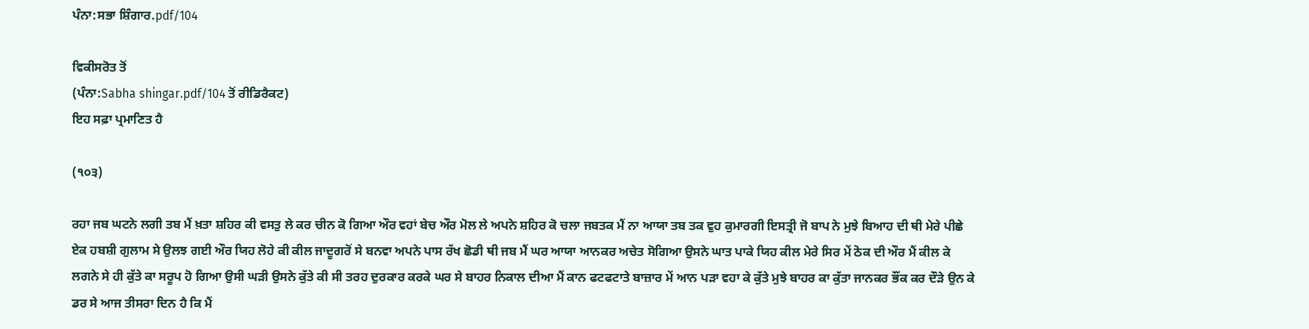ਪੰਨਾ:ਸਭਾ ਸ਼ਿੰਗਾਰ.pdf/104

ਵਿਕੀਸਰੋਤ ਤੋਂ
(ਪੰਨਾ:Sabha shingar.pdf/104 ਤੋਂ ਰੀਡਿਰੈਕਟ)
ਇਹ ਸਫ਼ਾ ਪ੍ਰਮਾਣਿਤ ਹੈ

(੧੦੩)

ਰਹਾ ਜਬ ਘਟਨੇ ਲਗੀ ਤਬ ਮੈਂ ਖ਼ਤਾ ਸ਼ਹਿਰ ਕੀ ਵਸਤੁ ਲੇ ਕਰ ਚੀਨ ਕੋ ਗਿਆ ਔਰ ਵਹਾਂ ਬੇਚ ਔਰ ਮੋਲ ਲੇ ਅਪਨੇ ਸ਼ਹਿਰ ਕੋ ਚਲਾ ਜਬਤਕ ਮੈਂ ਨਾ ਆਯਾ ਤਬ ਤਕ ਵੁਹ ਕੁਮਾਰਗੀ ਇਸਤ੍ਰੀ ਜੋ ਬਾਪ ਨੇ ਮੁਝੇ ਬਿਆਹ ਦੀ ਥੀ ਮੇਰੇ ਪੀਛੇ ਏਕ ਹਬਸ਼ੀ ਗੁਲਾਮ ਸੇ ਉਲਝ ਗਈ ਔਰ ਯਿਹ ਲੋਹੇ ਕੀ ਕੀਲ ਜਾਦੂਗਰੋਂ ਸੇ ਬਨਵਾ ਅਪਨੇ ਪਾਸ ਰੱਖ ਛੋਡੀ ਥੀ ਜਬ ਮੈਂ ਘਰ ਆਯਾ ਆਨਕਰ ਅਚੇਤ ਸੋਗਿਆ ਉਸਨੇ ਘਾਤ ਪਾਕੇ ਯਿਹ ਕੀਲ ਮੇਰੇ ਸਿਰ ਮੇਂ ਠੋਕ ਦੀ ਔਰ ਮੈਂ ਕੀਲ ਕੇ ਲਗਨੇ ਸੇ ਹੀ ਕੁੱਤੇ ਕਾ ਸਰੂਪ ਹੋ ਗਿਆ ਉਸੀ ਘੜੀ ਉਸਨੇ ਕੁੱਤੇ ਕੀ ਸੀ ਤਰਹ ਦੁਰਕਾਰ ਕਰਕੇ ਘਰ ਸੇ ਬਾਹਰ ਨਿਕਾਲ ਦੀਆ ਮੈਂ ਕਾਨ ਫਟਫਟਾਤੇ ਬਾਜ਼ਾਰ ਮੇਂ ਆਨ ਪੜਾ ਵਹਾ ਕੇ ਕੁੱਤੇ ਮੁਝੇ ਬਾਹਰ ਕਾ ਕੁੱਤਾ ਜਾਨਕਰ ਭੌਂਕ ਕਰ ਦੌੜੇ ਉਨ ਕੇ ਡਰ ਸੇ ਆਜ ਤੀਸਰਾ ਦਿਨ ਹੈ ਕਿ ਮੈਂ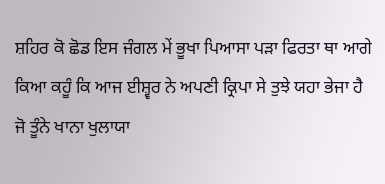ਸ਼ਹਿਰ ਕੋ ਛੋਡ ਇਸ ਜੰਗਲ ਮੇਂ ਭੂਖਾ ਪਿਆਸਾ ਪੜਾ ਫਿਰਤਾ ਥਾ ਆਗੇ ਕਿਆ ਕਹੂੰ ਕਿ ਆਜ ਈਸ਼੍ਵਰ ਨੇ ਅਪਣੀ ਕ੍ਰਿਪਾ ਸੇ ਤੁਝੇ ਯਹਾ ਭੇਜਾ ਹੈ ਜੋ ਤੂੰਨੇ ਖਾਨਾ ਖੁਲਾਯਾ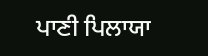ਪਾਣੀ ਪਿਲਾਯਾ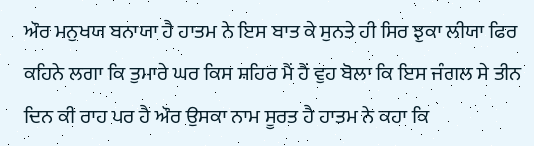ਔਰ ਮਨੁਖਯ ਬਨਾਯਾ ਹੈ ਹਾਤਮ ਨੇ ਇਸ ਬਾਤ ਕੇ ਸੁਨਤੇ ਹੀ ਸਿਰ ਝੁਕਾ ਲੀਯਾ ਫਿਰ ਕਹਿਨੇ ਲਗਾ ਕਿ ਤੁਮਾਰੇ ਘਰ ਕਿਸ ਸ਼ਹਿਰ ਮੈਂ ਹੈਂ ਵੁਹ ਬੋਲਾ ਕਿ ਇਸ ਜੰਗਲ ਸੇ ਤੀਨ ਦਿਨ ਕੀ ਰਾਹ ਪਰ ਹੈ ਔਰ ਉਸਕਾ ਨਾਮ ਸੂਰਤ ਹੈ ਹਾਤਮ ਨੇ ਕਹਾ ਕਿ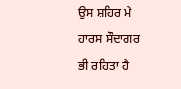ਉਸ ਸ਼ਹਿਰ ਮੇ ਹਾਰਸ ਸੌਦਾਗਰ ਭੀ ਰਹਿਤਾ ਹੈ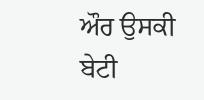ਔਰ ਉਸਕੀ ਬੇਟੀ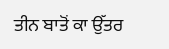ਤੀਨ ਬਾਤੋਂ ਕਾ ਉੱਤਰ